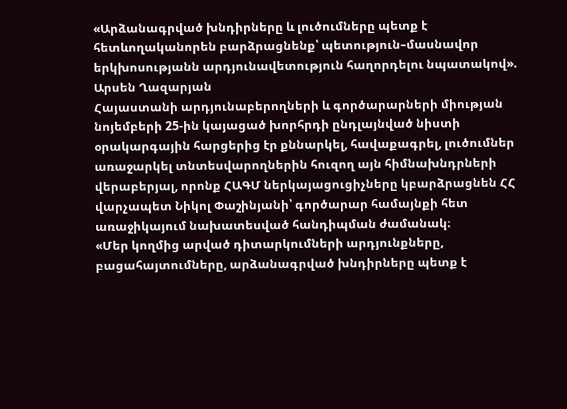«Արձանագրված խնդիրները և լուծումները պետք է հետևողականորեն բարձրացնենք՝ պետություն–մասնավոր երկխոսությանն արդյունավետություն հաղորդելու նպատակով». Արսեն Ղազարյան
Հայաստանի արդյունաբերողների և գործարարների միության նոյեմբերի 25-ին կայացած խորհրդի ընդլայնված նիստի օրակարգային հարցերից էր քննարկել, հավաքագրել, լուծումներ առաջարկել տնտեսվարողներին հուզող այն հիմնախնդրների վերաբերյալ, որոնք ՀԱԳՄ ներկայացուցիչները կբարձրացնեն ՀՀ վարչապետ Նիկոլ Փաշինյանի՝ գործարար համայնքի հետ առաջիկայում նախատեսված հանդիպման ժամանակ։
«Մեր կողմից արված դիտարկումների արդյունքները, բացահայտումները, արձանագրված խնդիրները պետք է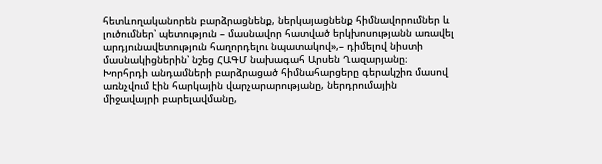հետևողականորեն բարձրացնենք, ներկայացնենք հիմնավորումներ և լուծումներ՝ պետություն – մասնավոր հատված երկխոսությանն առավել արդյունավետություն հաղորդելու նպատակով»,– դիմելով նիստի մասնակիցներին՝ նշեց ՀԱԳՄ նախագահ Արսեն Ղազարյանը։
Խորհրդի անդամների բարձրացած հիմնահարցերը գերակշիռ մասով առնչվում էին հարկային վարչարարությանը, ներդրումային միջավայրի բարելավմանը,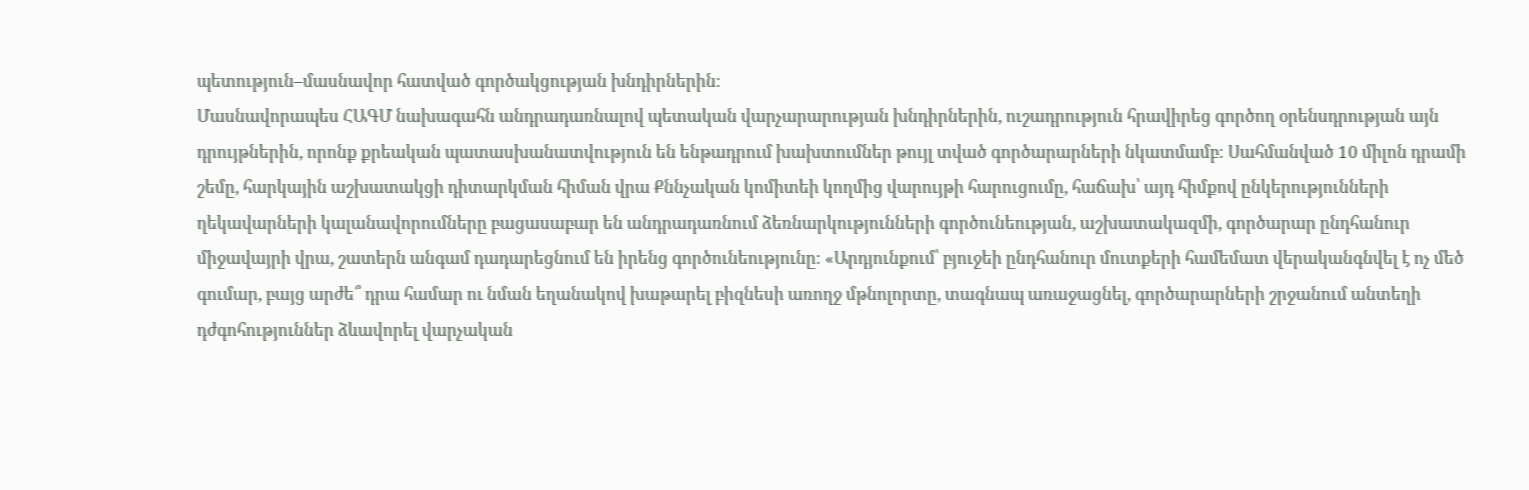պետություն–մասնավոր հատված գործակցության խնդիրներին։
Մասնավորապես ՀԱԳՄ նախագահն անդրադառնալով պետական վարչարարության խնդիրներին, ուշադրություն հրավիրեց գործող օրենսդրության այն դրույթներին, որոնք քրեական պատասխանատվություն են ենթադրում խախտումներ թույլ տված գործարարների նկատմամբ։ Սահմանված 10 միլոն դրամի շեմը, հարկային աշխատակցի դիտարկման հիման վրա Քննչական կոմիտեի կողմից վարույթի հարուցումը, հաճախ՝ այդ հիմքով ընկերությունների ղեկավարների կալանավորումները բացասաբար են անդրադառնում ձեռնարկությունների գործունեության, աշխատակազմի, գործարար ընդհանուր միջավայրի վրա, շատերն անգամ դադարեցնում են իրենց գործունեությունը։ «Արդյունքում՝ բյուջեի ընդհանուր մուտքերի համեմատ վերականգնվել է ոչ մեծ գումար, բայց արժե՞ դրա համար ու նման եղանակով խաթարել բիզնեսի առողջ մթնոլորտը, տագնապ առաջացնել, գործարարների շրջանում անտեղի դժգոհություններ ձևավորել վարչական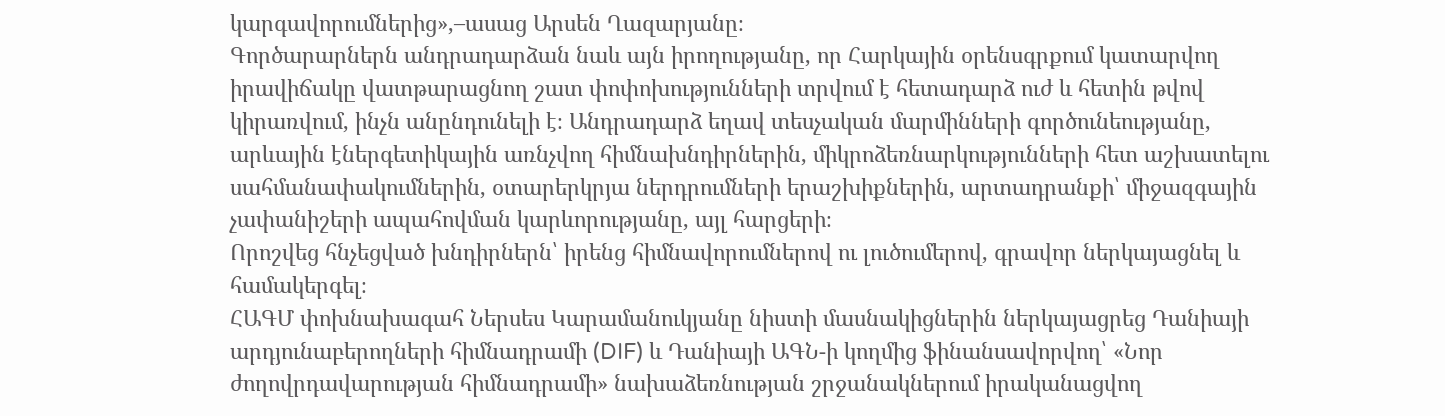կարգավորումներից»,–ասաց Արսեն Ղազարյանը։
Գործարարներն անդրադարձան նաև այն իրողությանը, որ Հարկային օրենսգրքում կատարվող իրավիճակը վատթարացնող շատ փոփոխությունների տրվում է հետադարձ ուժ և հետին թվով կիրառվում, ինչն անընդունելի է։ Անդրադարձ եղավ տեսչական մարմինների գործունեությանը, արևային էներգետիկային առնչվող հիմնախնդիրներին, միկրոձեռնարկությունների հետ աշխատելու սահմանափակումներին, օտարերկրյա ներդրումների երաշխիքներին, արտադրանքի՝ միջազգային չափանիշերի ապահովման կարևորությանը, այլ հարցերի։
Որոշվեց հնչեցված խնդիրներն՝ իրենց հիմնավորումներով ու լուծումերով, գրավոր ներկայացնել և համակերգել։
ՀԱԳՄ փոխնախագահ Ներսես Կարամանուկյանը նիստի մասնակիցներին ներկայացրեց Դանիայի արդյունաբերողների հիմնադրամի (DIF) և Դանիայի ԱԳՆ-ի կողմից ֆինանսավորվող՝ «Նոր ժողովրդավարության հիմնադրամի» նախաձեռնության շրջանակներում իրականացվող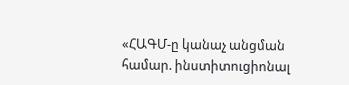«ՀԱԳՄ-ը կանաչ անցման համար. ինստիտուցիոնալ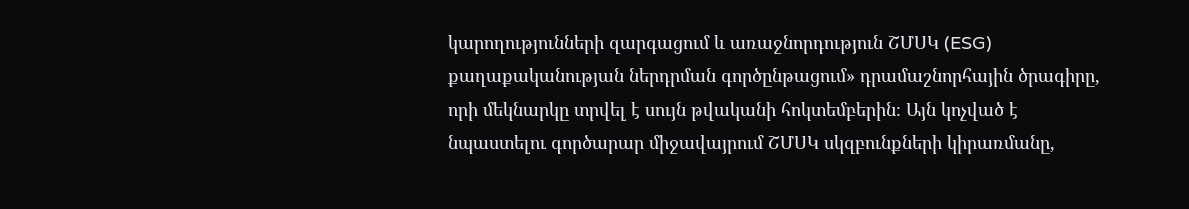կարողությունների զարգացում և առաջնորդություն ՇՄՍԿ (ESG) քաղաքականության ներդրման գործընթացում» դրամաշնորհային ծրագիրը, որի մեկնարկը տրվել է սույն թվականի հոկտեմբերին։ Այն կոչված է նպաստելու գործարար միջավայրում ՇՄՍԿ սկզբունքների կիրառմանը,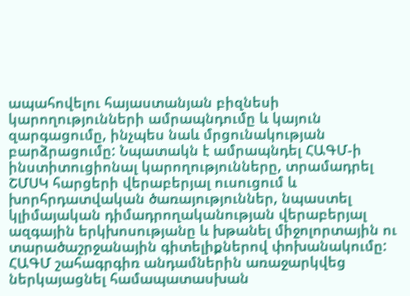ապահովելու հայաստանյան բիզնեսի կարողությունների ամրապնդումը և կայուն զարգացումը, ինչպես նաև մրցունակության բարձրացումը: Նպատակն է ամրապնդել ՀԱԳՄ-ի ինստիտուցիոնալ կարողությունները, տրամադրել ՇՄՍԿ հարցերի վերաբերյալ ուսուցում և խորհրդատվական ծառայություններ, նպաստել կլիմայական դիմադրողականության վերաբերյալ ազգային երկխոսությանը և խթանել միջոլորտային ու տարածաշրջանային գիտելիքներով փոխանակումը:
ՀԱԳՄ շահագրգիռ անդամներին առաջարկվեց ներկայացնել համապատասխան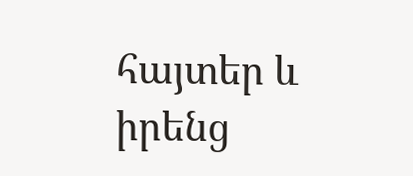հայտեր և իրենց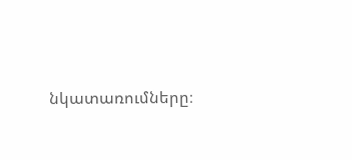նկատառումները։